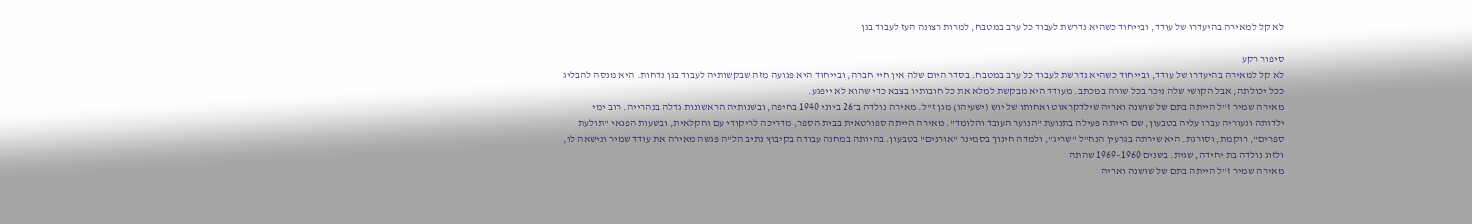לא קל למאירה בהיעדרו של עודד, ובייחוד כשהיא נדרשת לעבוד כל ערב במטבח, למרות רצונה העז לעבוד בגן

סיפור רקע
לא קל למאירה בהיעדרו של עודד, ובייחוד כשהיא נדרשת לעבוד כל ערב במטבח. בסדר היום שלה אין חיי חברה, ובייחוד היא פגועה מזה שבקשותיה לעבוד בגן נדחות. היא מנסה להבליג ככל יכולתה, אבל הקושי שלה ניכר בכל שורה במכתב. מעודד היא מבקשת למלא את כל חובותיו בצבא כדי שהוא לא ייפגע.
מאירה שמיר ז"ל הייתה בתם של שושנה ואריה שילדקראוט ואחותו של יוש (ישעיהו) מגן ז"ל. מאירה נולדה ב־26 ביוני 1940 בחיפה, ובשנותיה הראשונות גדלה בנהרייה. רוב ימי ילדותה ונעוריה עברו עליה בטבעון, שם הייתה פעילה בתנועת "הנוער העובד והלומד". מאירה הייתה ספורטאית בבית הספר, מדריכה לריקודי עם וחקלאית, ובשעות הפנאי "תולעת ספרים", רוקמת, וסורגת. היא שירתה בגרעין הנח"ל "שריג", ולמדה חינוך בסמינר "אורנים" בטבעון. בהיותה במחנה עבודה בקיבוץ נתיב הל"ה פגשה מאירה את עודד שמיר ונישאה לו, ולזוג נולדה בת יחידה, שגית. בשנים 1960–1969 שהתה
מאירה שמיר ז"ל הייתה בתם של שושנה ואריה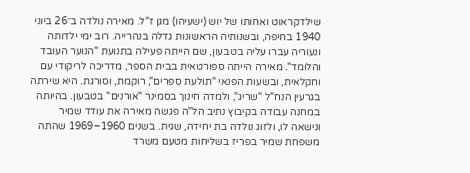שילדקראוט ואחותו של יוש (ישעיהו) מגן ז"ל. מאירה נולדה ב־26 ביוני 1940 בחיפה, ובשנותיה הראשונות גדלה בנהרייה. רוב ימי ילדותה ונעוריה עברו עליה בטבעון, שם הייתה פעילה בתנועת "הנוער העובד והלומד". מאירה הייתה ספורטאית בבית הספר, מדריכה לריקודי עם וחקלאית, ובשעות הפנאי "תולעת ספרים", רוקמת, וסורגת. היא שירתה בגרעין הנח"ל "שריג", ולמדה חינוך בסמינר "אורנים" בטבעון. בהיותה במחנה עבודה בקיבוץ נתיב הל"ה פגשה מאירה את עודד שמיר ונישאה לו, ולזוג נולדה בת יחידה, שגית. בשנים 1960–1969 שהתה משפחת שמיר בפריז בשליחות מטעם משרד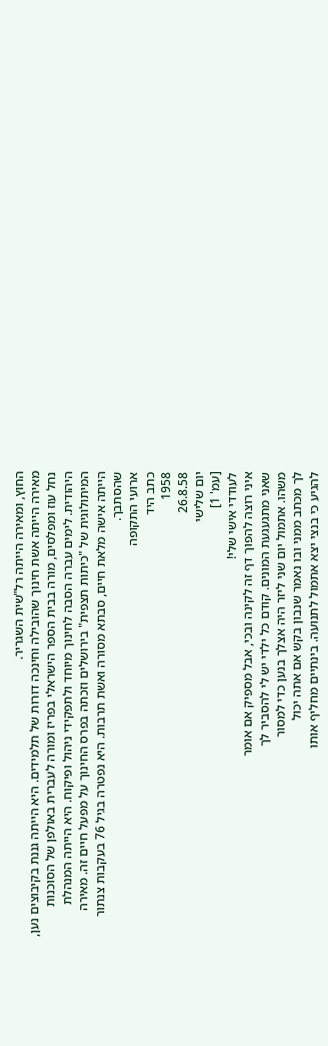החוץ, ומאירה הייתה רל"שית השגריר.
מאירה הייתה אשת חינוך שהובילה וחינכה דורות של תלמידים. היא הייתה גננת בקיבוצים נען, נחל עוז ומפלסים, מורה בבית הספר הישראלי בפריז ומורה לעברית באולפן של הסוכנות היהודית. לימים עברה הסבה לחינוך מיוחד ולתפקידי ניהול ופיקוח. היא הייתה המנהלת המיתולוגית של "כיתות תצפית" בירושלים וזכתה בפרס החינוך על מפעל חיים זה. מאירה הייתה אישה מלאת חיים, סבתא מסורה ואשת תרבות. היא נפטרה בגיל 76 בעקבות צנתור שהסתבך.
ארועי התקופה
כתב היד
1958
26.8.58
יום שלישי
[עמ' 1]
לעודדי אישי שלי!
איני רוצה להפוך דף זה לקינה ובכי, אבל מספיק אם אומר
שאני מתגעגעת המונים. קודם כל ילדי יש לי להסביר לך
משהו. אתמול יום שני ליזר היה אצלך בנען כדי למסור
לך מכתב ממני ובו נאמר שנבון בקש אם אתה יכול
להגיע כי בנצי יצא אתמול לתנועה. בינתיים מחליף אותו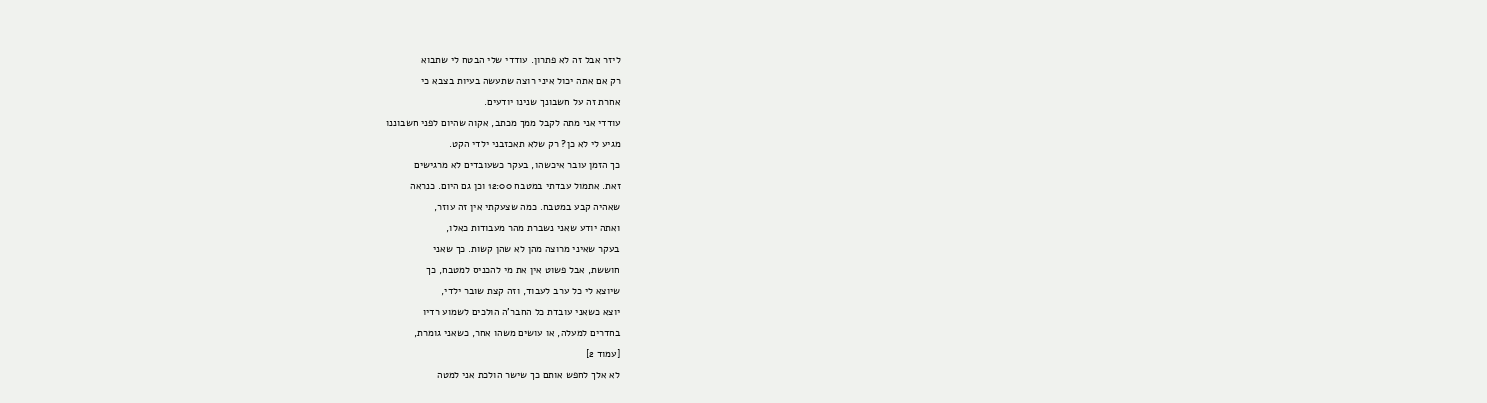ליזר אבל זה לא פתרון. עודדי שלי הבטח לי שתבוא
רק אם אתה יכול איני רוצה שתעשה בעיות בצבא כי
אחרת זה על חשבונך שנינו יודעים.
עודדי אני מתה לקבל ממך מכתב, אקוה שהיום לפני חשבוננו
מגיע לי לא כן? רק שלא תאכזבני ילדי הקט.
כך הזמן עובר איכשהו, בעקר כשעובדים לא מרגישים
זאת. אתמול עבדתי במטבח 12:00 וכן גם היום. כנראה
שאהיה קבע במטבח. כמה שצעקתי אין זה עוזר,
ואתה יודע שאני נשברת מהר מעבודות כאלו,
בעקר שאיני מרוצה מהן לא שהן קשות. כך שאני
חוששת, אבל פשוט אין את מי להכניס למטבח, כך
שיוצא לי כל ערב לעבוד, וזה קצת שובר ילדי,
יוצא כשאני עובדת כל החבר'ה הולכים לשמוע רדיו
בחדרים למעלה, או עושים משהו אחר, כשאני גומרת,
[עמוד 2]
לא אלך לחפש אותם כך שישר הולכת אני למטה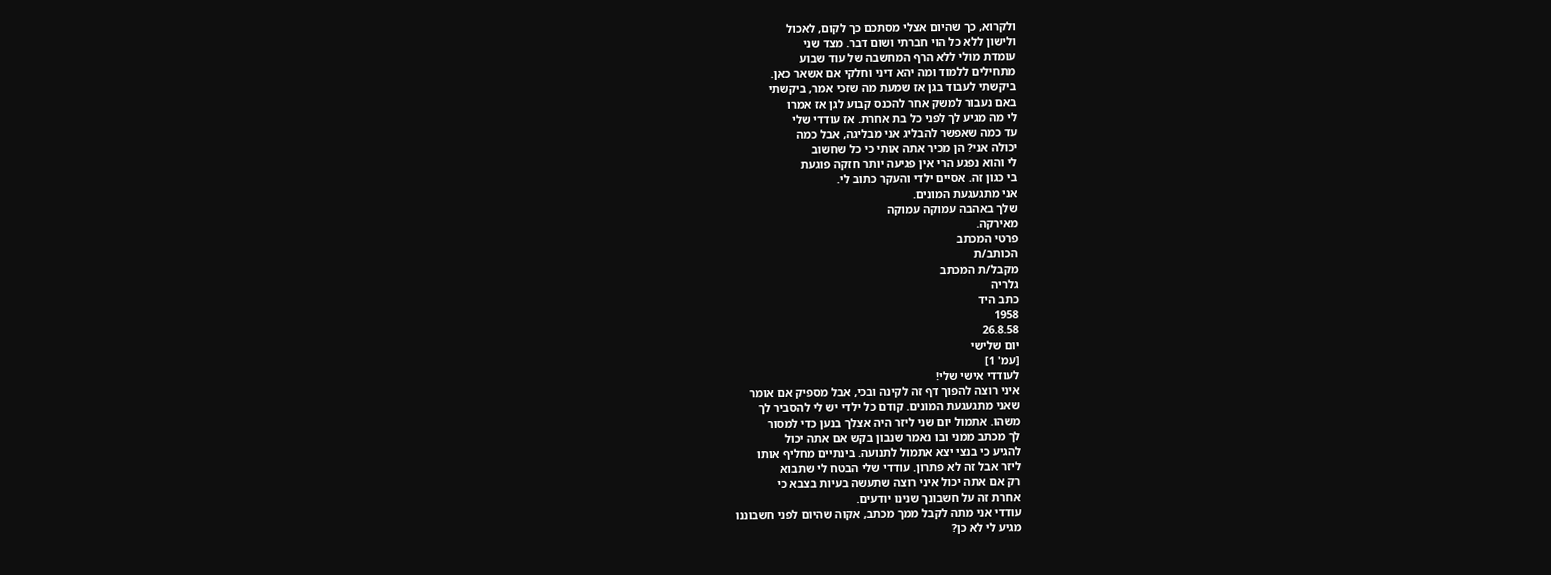ולקרוא, כך שהיום אצלי מסתכם כך לקום, לאכול
ולישון ללא כל הוי חברתי ושום דבר. מצד שני
עומדת מולי ללא הרף המחשבה של עוד שבוע
מתחילים ללמוד ומה יהא דיני וחלקי אם אשאר כאן.
ביקשתי לעבוד בגן אז שמעת מה שזכי אמר, ביקשתי
באם נעבור למשק אחר להכנס קבוע לגן אז אמרו
לי מה מגיע לך לפני כל בת אחרת. אז עודדי שלי
עד כמה שאפשר להבליג אני מבליגה, אבל כמה
יכולה אני? הן מכיר אתה אותי כי כל שחשוב
לי והוא נפגע הרי אין פגיעה יותר חזקה פוגעת
בי כגון זה. אסיים ילדי והעקר כתוב לי.
אני מתגעגעת המונים.
שלך באהבה עמוקה עמוקה
מאירקה.
פרטי המכתב
הכותב/ת
מקבל/ת המכתב
גלריה
כתב היד
1958
26.8.58
יום שלישי
[עמ' 1]
לעודדי אישי שלי!
איני רוצה להפוך דף זה לקינה ובכי, אבל מספיק אם אומר
שאני מתגעגעת המונים. קודם כל ילדי יש לי להסביר לך
משהו. אתמול יום שני ליזר היה אצלך בנען כדי למסור
לך מכתב ממני ובו נאמר שנבון בקש אם אתה יכול
להגיע כי בנצי יצא אתמול לתנועה. בינתיים מחליף אותו
ליזר אבל זה לא פתרון. עודדי שלי הבטח לי שתבוא
רק אם אתה יכול איני רוצה שתעשה בעיות בצבא כי
אחרת זה על חשבונך שנינו יודעים.
עודדי אני מתה לקבל ממך מכתב, אקוה שהיום לפני חשבוננו
מגיע לי לא כן?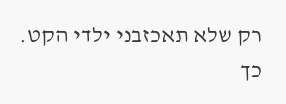רק שלא תאכזבני ילדי הקט.
כך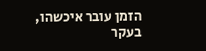הזמן עובר איכשהו, בעקר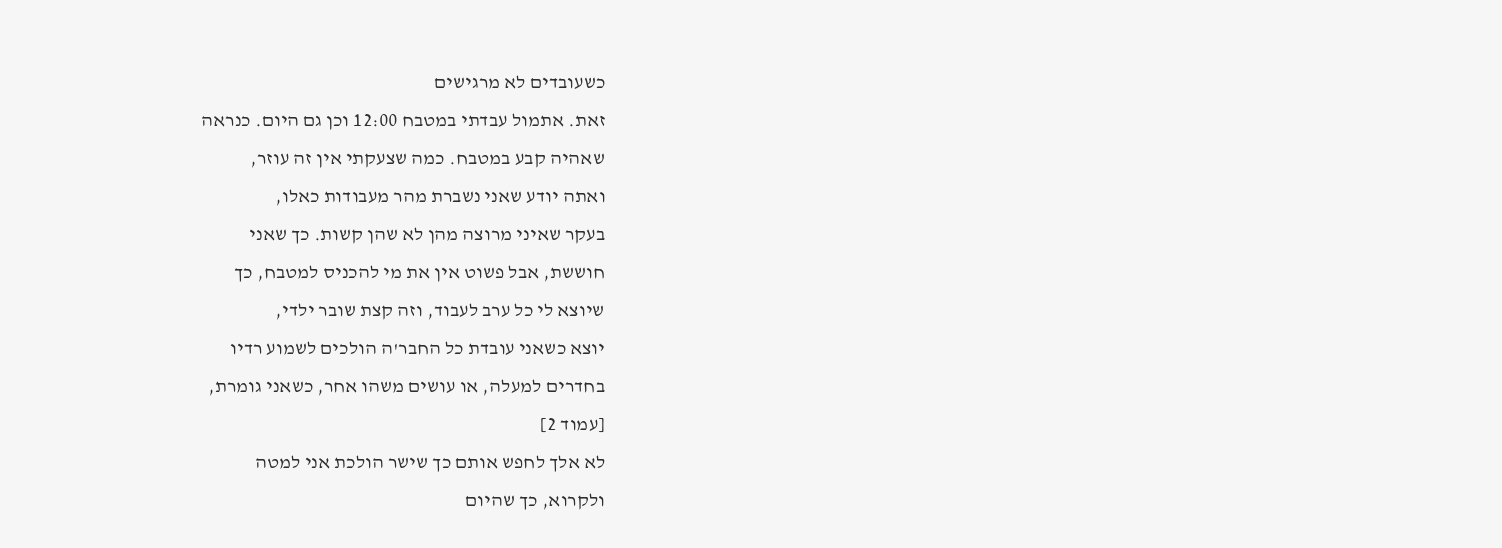כשעובדים לא מרגישים
זאת. אתמול עבדתי במטבח 12:00 וכן גם היום. כנראה
שאהיה קבע במטבח. כמה שצעקתי אין זה עוזר,
ואתה יודע שאני נשברת מהר מעבודות כאלו,
בעקר שאיני מרוצה מהן לא שהן קשות. כך שאני
חוששת, אבל פשוט אין את מי להכניס למטבח, כך
שיוצא לי כל ערב לעבוד, וזה קצת שובר ילדי,
יוצא כשאני עובדת כל החבר'ה הולכים לשמוע רדיו
בחדרים למעלה, או עושים משהו אחר, כשאני גומרת,
[עמוד 2]
לא אלך לחפש אותם כך שישר הולכת אני למטה
ולקרוא, כך שהיום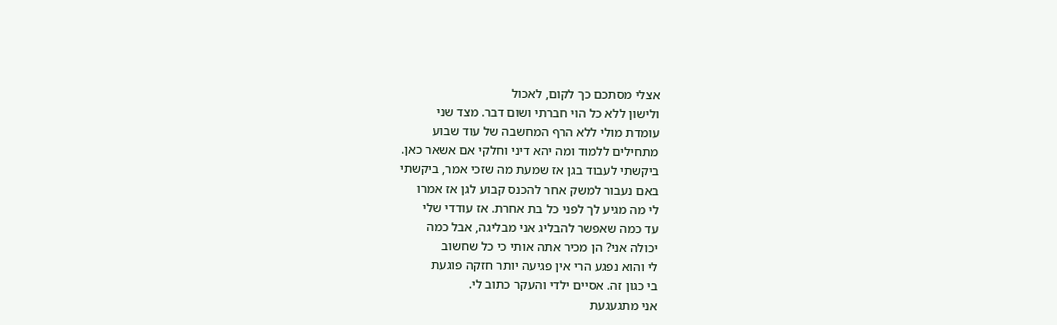אצלי מסתכם כך לקום, לאכול
ולישון ללא כל הוי חברתי ושום דבר. מצד שני
עומדת מולי ללא הרף המחשבה של עוד שבוע
מתחילים ללמוד ומה יהא דיני וחלקי אם אשאר כאן.
ביקשתי לעבוד בגן אז שמעת מה שזכי אמר, ביקשתי
באם נעבור למשק אחר להכנס קבוע לגן אז אמרו
לי מה מגיע לך לפני כל בת אחרת. אז עודדי שלי
עד כמה שאפשר להבליג אני מבליגה, אבל כמה
יכולה אני? הן מכיר אתה אותי כי כל שחשוב
לי והוא נפגע הרי אין פגיעה יותר חזקה פוגעת
בי כגון זה. אסיים ילדי והעקר כתוב לי.
אני מתגעגעת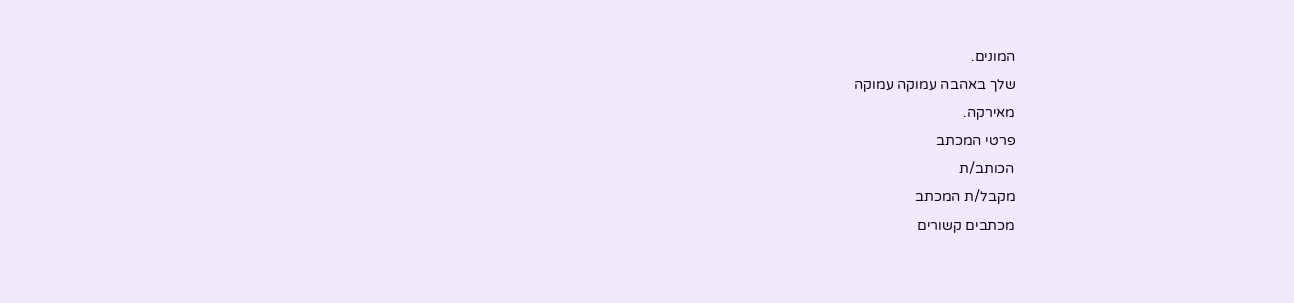המונים.
שלך באהבה עמוקה עמוקה
מאירקה.
פרטי המכתב
הכותב/ת
מקבל/ת המכתב
מכתבים קשורים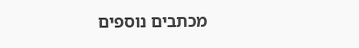מכתבים נוספים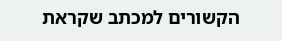הקשורים למכתב שקראת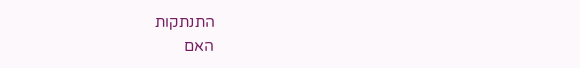התנתקות
האם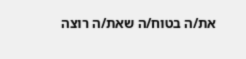את/ה בטוח/ה שאת/ה רוצה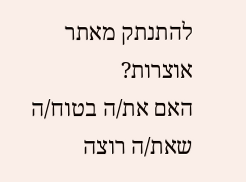להתנתק מאתר אוצרות?
האם את/ה בטוח/ה שאת/ה רוצה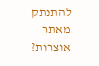להתנתק מאתר אוצרות?